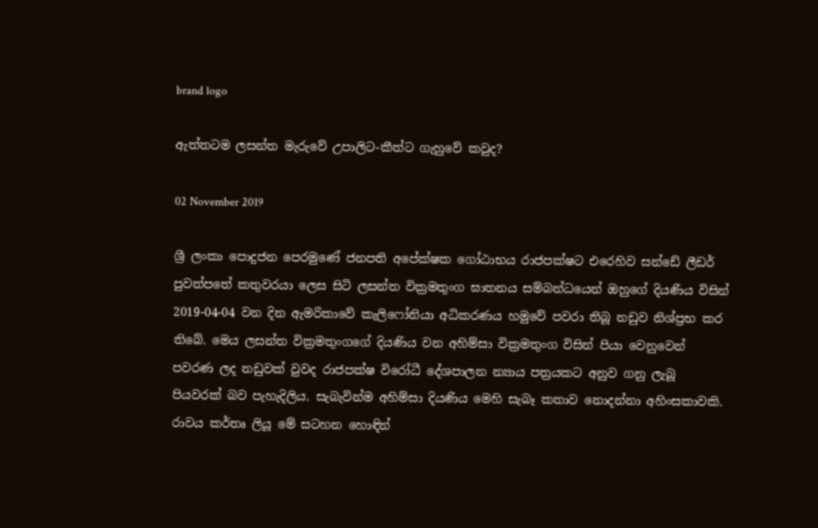brand logo

ඇත්තටම ලසන්ත මැරුවේ උපාලිට-කීත්ට ගැහුවේ කවුද?

02 November 2019

ශ්‍රී ලංකා පොදුජන පෙරමුණේ ජනපති අපේක්ෂක ගෝඨාභය රාජපක්ෂට එරෙහිව සන්ඩේ ලීඩර් පුවත්පතේ කතුවරයා ලෙස සිටි ලසන්ත වික්‍රමතුංග ඝාතනය සම්බන්ධයෙන් ඔහුගේ දියණිය විසින් 2019-04-04 වන දින ඇමරිකාවේ කැලිෆෝනියා අධිකරණය හමුවේ පවරා තිබූ නඩුව නිශ්ප්‍රභ කර තිබේ. මෙය ලසන්ත වික්‍රමතුංගගේ දියණිය වන අහිම්සා වික්‍රමතුංග විසින් පියා වෙනුවෙන් පවරණ ලද නඩුවක් වුවද රාජපක්ෂ විරෝධී දේශපාලන න්‍යාය පත්‍රයකට අනුව ගනු ලැබූ පියවරක් බව පැහැදිලිය. සැබැවින්ම අහිම්සා දියණිය මෙහි සැබෑ කතාව නොදන්නා අහිංසකාවකි. රාවය කර්තෘ ලියූ මේ සටහන හොඳින්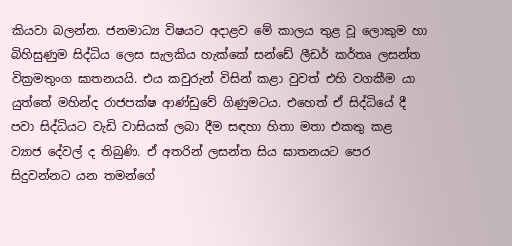කියවා බලන්න. ජනමාධ්‍ය විෂයට අදාළව මේ කාලය තුළ වූ ලොකුම හා බිහිසුණුම සිද්ධිය ලෙස සැලකිය හැක්කේ සන්ඩේ ලීඩර් කර්තෘ ලසන්ත වික්‍රමතුංග ඝාතනයයි. එය කවුරුන් විසින් කළා වුවත් එහි වගකීම යා යුත්තේ මහින්ද රාජපක්ෂ ආණ්ඩුවේ ගිණුමටය. එහෙත් ඒ සිද්ධියේ දී පවා සිද්ධියට වැඩි වාසියක් ලබා දීම සඳහා හිතා මතා එකතු කළ ව්‍යාජ දේවල් ද තිබුණි. ඒ අතරින් ලසන්ත සිය ඝාතනයට පෙර සිදුවන්නට යන තමන්ගේ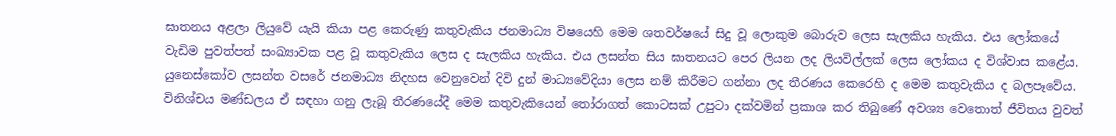ඝාතනය අළලා ලියුවේ යැයි කියා පළ කෙරුණු කතුවැකිය ජනමාධ්‍ය විෂයෙහි මෙම ශතවර්ෂයේ සිදු වූ ලොකුම බොරුව ලෙස සැලකිය හැකිය. එය ලෝකයේ වැඩිම පුවත්පත් සංඛ්‍යාවක පළ වූ කතුවැකිය ලෙස ද සැලකිය හැකිය. එය ලසන්ත සිය ඝාතනයට පෙර ලියන ලද ලියවිල්ලක් ලෙස ලෝකය ද විශ්වාස කළේය. යුනෙස්කෝව ලසන්ත වසරේ ජනමාධ්‍ය නිදහස වෙනුවෙන් දිවි දුන් මාධ්‍යවේදියා ලෙස නම් කිරීමට ගන්නා ලද තීරණය කෙරෙහි ද මෙම කතුවැකිය ද බලපෑවේය. විනිශ්චය මණ්ඩලය ඒ සඳහා ගනු ලැබූ තීරණයේදී මෙම කතුවැකියෙන් තෝරාගත් කොටසක් උපුටා දක්වමින් ප්‍රකාශ කර තිබුණේ අවශ්‍ය වෙතොත් ජීවිතය වුවත්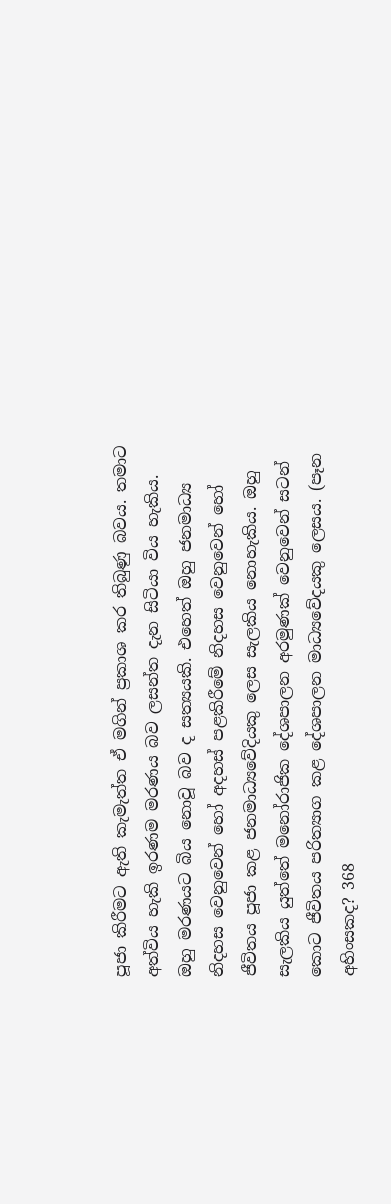පූජා කිරීමට ඇති කැමැත්ත ඒ මගින් ප්‍රකාශ කර තිබුණු බවය. තමාට අත්විය හැකි ඉරණම මරණය බව ලසන්ත දැන සිටියා විය හැකිය. ඔහු මරණයට බිය නොවූ බව ද සත්‍යයකි. එහෙත් ඔහු ජනමාධ්‍ය නිදහස වෙනුවෙන් හෝ අදහස් පළකිරීමේ නිදහස වෙනුවෙන් හෝ ජීවිතය පූජා කළ ජනමාධ්‍යවේදියකු ලෙස සැලකිය නොහැකිය. ඔහු සැලකිය යුත්තේ මනෝරාජික දේශපාලන අරමුණක් වෙනුවෙන් සටන් කොට ජීවිතය පරිත්‍යාග කළ දේශපාලන මාධ්‍යවේදයකු ලෙසය. (පෑන අහිංසකද? 368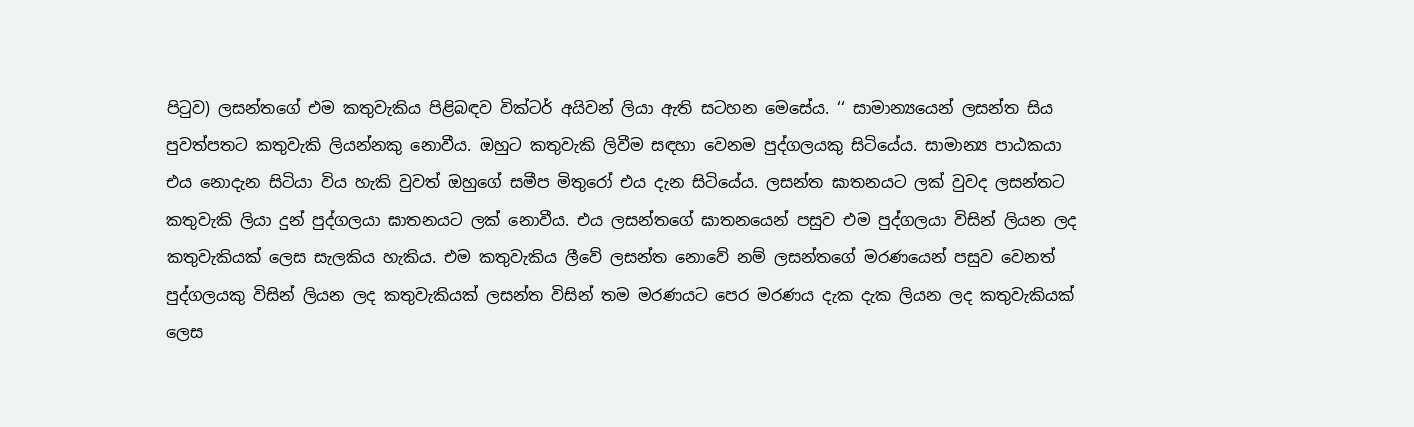පිටුව) ලසන්තගේ එම කතුවැකිය පිළිබඳව වික්ටර් අයිවන් ලියා ඇති සටහන මෙසේය. ‘‘ සාමාන්‍යයෙන් ලසන්ත සිය පුවත්පතට කතුවැකි ලියන්නකු නොවීය. ඔහුට කතුවැකි ලිවීම සඳහා වෙනම පුද්ගලයකු සිටියේය. සාමාන්‍ය පාඨකයා එය නොදැන සිටියා විය හැකි වුවත් ඔහුගේ සමීප මිතුරෝ එය දැන සිටියේය. ලසන්ත ඝාතනයට ලක් වුවද ලසන්තට කතුවැකි ලියා දුන් පුද්ගලයා ඝාතනයට ලක් නොවීය. එය ලසන්තගේ ඝාතනයෙන් පසුව එම පුද්ගලයා විසින් ලියන ලද කතුවැකියක් ලෙස සැලකිය හැකිය. එම කතුවැකිය ලීවේ ලසන්ත නොවේ නම් ලසන්තගේ මරණයෙන් පසුව වෙනත් පුද්ගලයකු විසින් ලියන ලද කතුවැකියක් ලසන්ත විසින් තම මරණයට පෙර මරණය දැක දැක ලියන ලද කතුවැකියක් ලෙස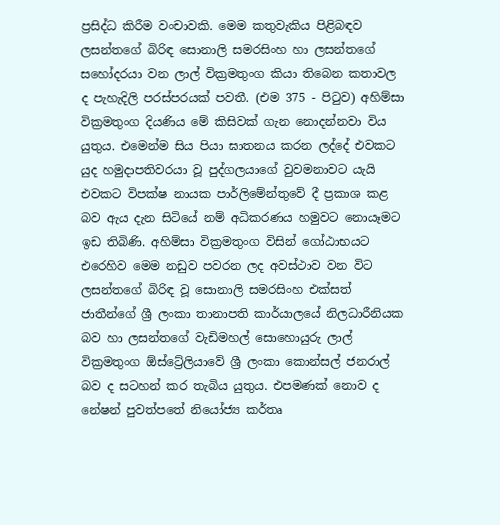ප්‍රසිද්ධ කිරීම වංචාවකි. මෙම කතුවැකිය පිළිබඳව ලසන්තගේ බිරිඳ සොනාලි සමරසිංහ හා ලසන්තගේ සහෝදරයා වන ලාල් වික්‍රමතුංග කියා තිබෙන කතාවල ද පැහැදිලි පරස්පරයක් පවතී. (එම 375 - පිටුව) අහිම්සා වික්‍රමතුංග දියණිය මේ කිසිවක් ගැන නොදන්නවා විය යුතුය. එමෙන්ම සිය පියා ඝාතනය කරන ලද්දේ එවකට යුද හමුදාපතිවරයා වූ පුද්ගලයාගේ වුවමනාවට යැයි එවකට විපක්ෂ නායක පාර්ලිමේන්තුවේ දී ප්‍රකාශ කළ බව ඇය දැන සිටියේ නම් අධිකරණය හමුවට නොයෑමට ඉඩ තිබිණි. අහිම්සා වික්‍රමතුංග විසින් ගෝඨාභයට එරෙහිව මෙම නඩුව පවරන ලද අවස්ථාව වන විට ලසන්තගේ බිරිඳ වූ සොනාලි සමරසිංහ එක්සත් ජාතීන්ගේ ශ්‍රී ලංකා තානාපති කාර්යාලයේ නිලධාරීනියක බව හා ලසන්තගේ වැඩිමහල් සොහොයුරු ලාල් වික්‍රමතුංග ඕස්ට්‍රේලියාවේ ශ්‍රී ලංකා කොන්සල් ජනරාල් බව ද සටහන් කර තැබිය යුතුය. එපමණක් නොව ද නේෂන් පුවත්පතේ නියෝජ්‍ය කර්තෘ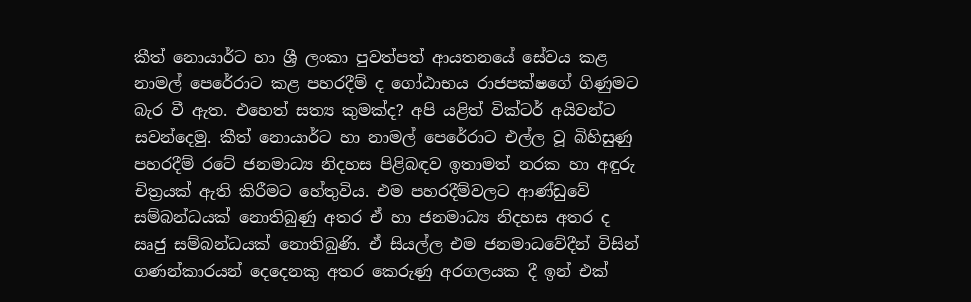කීත් නොයාර්ට හා ශ්‍රී ලංකා පුවත්පත් ආයතනයේ සේවය කළ නාමල් පෙරේරාට කළ පහරදීම් ද ගෝඨාභය රාජපක්ෂගේ ගිණුමට බැර වී ඇත. එහෙත් සත්‍ය කුමක්ද? අපි යළිත් වික්ටර් අයිවන්ට සවන්දෙමු. කීත් නොයාර්ට හා නාමල් පෙරේරාට එල්ල වූ බිහිසුණු පහරදීම් රටේ ජනමාධ්‍ය නිදහස පිළිබඳව ඉතාමත් නරක හා අඳුරු චිත්‍රයක් ඇති කිරීමට හේතුවිය. එම පහරදීම්වලට ආණ්ඩුවේ සම්බන්ධයක් නොතිබුණු අතර ඒ හා ජනමාධ්‍ය නිදහස අතර ද ඍජු සම්බන්ධයක් නොතිබුණි. ඒ සියල්ල එම ජනමාධවේදීන් විසින් ගණන්කාරයන් දෙදෙනකු අතර කෙරුණු අරගලයක දී ඉන් එක්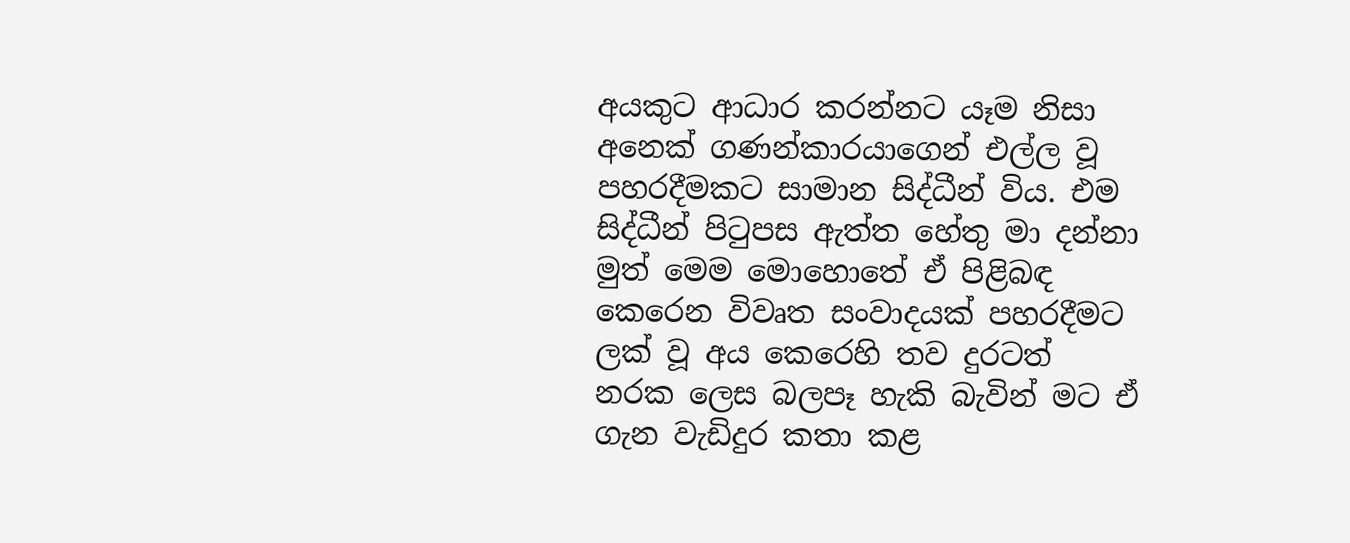අයකුට ආධාර කරන්නට යෑම නිසා අනෙක් ගණන්කාරයාගෙන් එල්ල වූ පහරදීමකට සාමාන සිද්ධීන් විය. එම සිද්ධීන් පිටුපස ඇත්ත හේතු මා දන්නා මුත් මෙම මොහොතේ ඒ පිළිබඳ කෙරෙන විවෘත සංවාදයක් පහරදීමට ලක් වූ අය කෙරෙහි තව දුරටත් නරක ලෙස බලපෑ හැකි බැවින් මට ඒ ගැන වැඩිදුර කතා කළ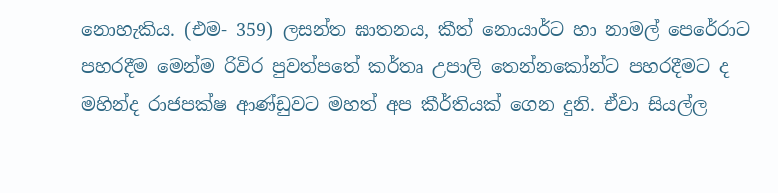නොහැකිය. (එම- 359) ලසන්ත ඝාතනය, කීත් නොයාර්ට හා නාමල් පෙරේරාට පහරදීම මෙන්ම රිවිර පුවත්පතේ කර්තෘ උපාලි තෙන්නකෝන්ට පහරදීමට ද මහින්ද රාජපක්ෂ ආණ්ඩුවට මහත් අප කීර්තියක් ගෙන දුනි. ඒවා සියල්ල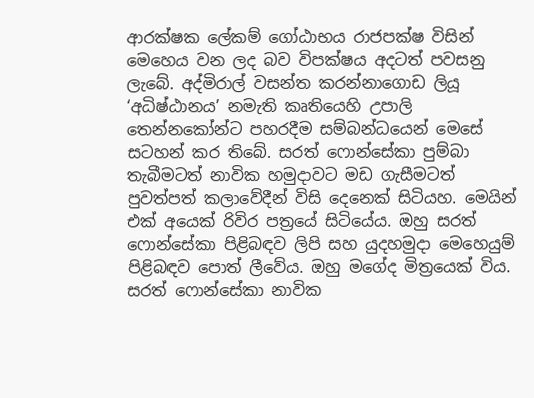ආරක්ෂක ලේකම් ගෝඨාභය රාජපක්ෂ විසින් මෙහෙය වන ලද බව විපක්ෂය අදටත් පවසනු ලැබේ. අද්මිරාල් වසන්ත කරන්නාගොඩ ලියූ ‘අධිෂ්ඨානය’ නමැති කෘතියෙහි උපාලි තෙන්නකෝන්ට පහරදීම සම්බන්ධයෙන් මෙසේ සටහන් කර තිබේ. සරත් ෆොන්සේකා පුම්බා තැබීමටත් නාවික හමුදාවට මඩ ගැසීමටත් පුවත්පත් කලාවේදීන් විසි දෙනෙක් සිටියහ. මෙයින් එක් අයෙක් රිවිර පත්‍රයේ සිටියේය. ඔහු සරත් ෆොන්සේකා පිළිබඳව ලිපි සහ යුදහමුදා මෙහෙයුම් පිළිබඳව පොත් ලීවේය. ඔහු මගේද මිත්‍රයෙක් විය. සරත් ෆොන්සේකා නාවික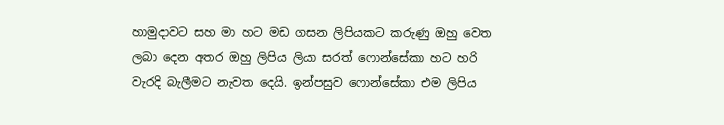හාමුදාවට සහ මා හට මඩ ගසන ලිපියකට කරුණු ඔහු වෙත ලබා දෙන අතර ඔහු ලිපිය ලියා සරත් ෆොන්සේකා හට හරි වැරදි බැලීමට නැවත දෙයි. ඉන්පසුව ෆොන්සේකා එම ලිපිය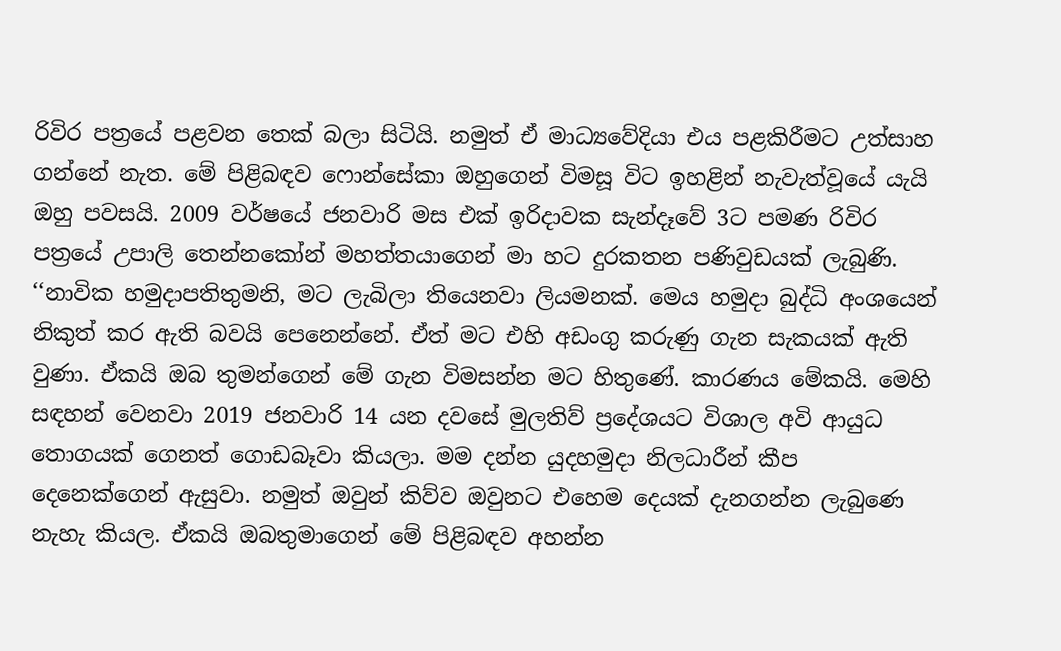රිවිර පත්‍රයේ පළවන තෙක් බලා සිටියි. නමුත් ඒ මාධ්‍යවේදියා එය පළකිරීමට උත්සාහ ගන්නේ නැත. මේ පිළිබඳව ෆොන්සේකා ඔහුගෙන් විමසූ විට ඉහළින් නැවැත්වූයේ යැයි ඔහු පවසයි. 2009 වර්ෂයේ ජනවාරි මස එක් ඉරිදාවක සැන්දෑවේ 3ට පමණ රිවිර පත්‍රයේ උපාලි තෙන්නකෝන් මහත්තයාගෙන් මා හට දුරකතන පණිවුඩයක් ලැබුණි. ‘‘නාවික හමුදාපතිතුමනි, මට ලැබිලා තියෙනවා ලියමනක්. මෙය හමුදා බුද්ධි අංශයෙන් නිකුත් කර ඇති බවයි පෙනෙන්නේ. ඒත් මට එහි අඩංගු කරුණු ගැන සැකයක් ඇති වුණා. ඒකයි ඔබ තුමන්ගෙන් මේ ගැන විමසන්න මට හිතුණේ. කාරණය මේකයි. මෙහි සඳහන් වෙනවා 2019 ජනවාරි 14 යන දවසේ මුලතිව් ප්‍රදේශයට විශාල අවි ආයුධ තොගයක් ගෙනත් ගොඩබෑවා කියලා. මම දන්න යුදහමුදා නිලධාරීන් කීප දෙනෙක්ගෙන් ඇසුවා. නමුත් ඔවුන් කිව්ව ඔවුනට එහෙම දෙයක් දැනගන්න ලැබුණෙ නැහැ කියල. ඒකයි ඔබතුමාගෙන් මේ පිළිබඳව අහන්න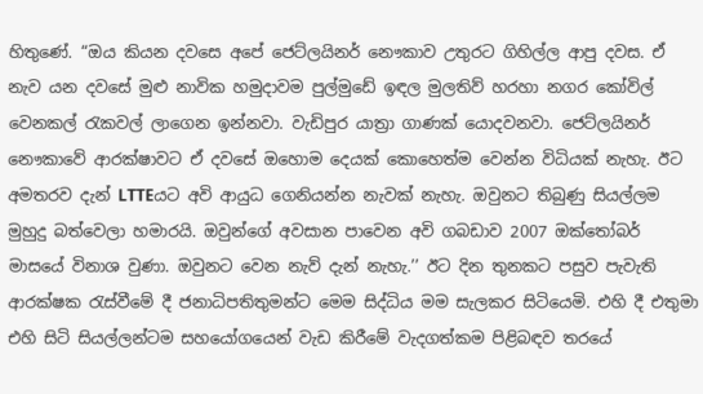හිතුණේ. ‘‘ඔය කියන දවසෙ අපේ ජෙට්ලයිනර් නෞකාව උතුරට ගිහිල්ල ආපු දවස. ඒ නැව යන දවසේ මුළු නාවික හමුදාවම පුල්මුඩේ ඉඳල මුලතිව් හරහා නගර කෝවිල් වෙනකල් රැකවල් ලාගෙන ඉන්නවා. වැඩිපුර යාත්‍රා ගාණක් යොදවනවා. ජෙට්ලයිනර් නෞකාවේ ආරක්ෂාවට ඒ දවසේ ඔහොම දෙයක් කොහෙත්ම වෙන්න විධියක් නැහැ. ඊට අමතරව දැන් LTTEයට අවි ආයුධ ගෙනියන්න නැවක් නැහැ. ඔවුනට තිබුණු සියල්ලම මුහුදු බත්වෙලා හමාරයි. ඔවුන්ගේ අවසාන පාවෙන අවි ගබඩාව 2007 ඔක්තෝබර් මාසයේ විනාශ වුණා. ඔවුනට වෙන නැව් දැන් නැහැ.’’ ඊට දින තුනකට පසුව පැවැති ආරක්ෂක රැස්වීමේ දී ජනාධිපතිතුමන්ට මෙම සිද්ධිය මම සැලකර සිටියෙමි. එහි දී එතුමා එහි සිටි සියල්ලන්ටම සහයෝගයෙන් වැඩ කිරීමේ වැදගත්කම පිළිබඳව තරයේ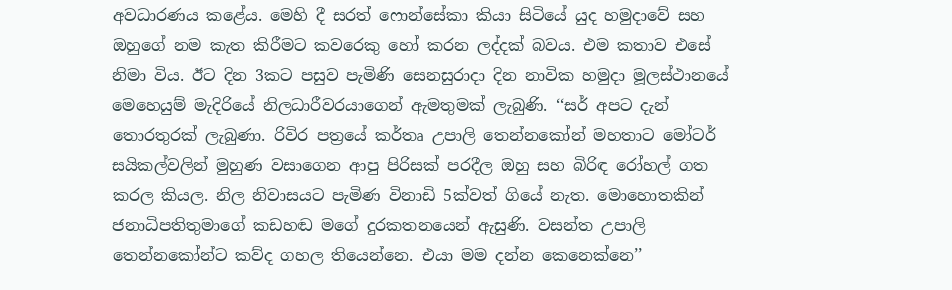අවධාරණය කළේය. මෙහි දී සරත් ෆොන්සේකා කියා සිටියේ යුද හමුදාවේ සහ ඔහුගේ නම කැත කිරීමට කවරෙකු හෝ කරන ලද්දක් බවය. එම කතාව එසේ නිමා විය. ඊට දින 3කට පසුව පැමිණි සෙනසුරාදා දින නාවික හමුදා මූලස්ථානයේ මෙහෙයුම් මැදිරියේ නිලධාරීවරයාගෙන් ඇමතුමක් ලැබුණි. ‘‘සර් අපට දැන් තොරතුරක් ලැබුණා. රිවිර පත්‍රයේ කර්තෘ උපාලි තෙන්නකෝන් මහතාට මෝටර් සයිකල්වලින් මුහුණ වසාගෙන ආපු පිරිසක් පරදීල ඔහු සහ බිරිඳ රෝහල් ගත කරල කියල. නිල නිවාසයට පැමිණ විනාඩි 5ක්වත් ගියේ නැත. මොහොතකින් ජනාධිපතිතුමාගේ කඩහඬ මගේ දුරකතනයෙන් ඇසුණි. වසන්ත උපාලි තෙන්නකෝන්ට කව්ද ගහල තියෙන්නෙ. එයා මම දන්න කෙනෙක්නෙ’’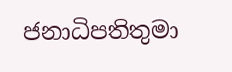ජනාධිපතිතුමා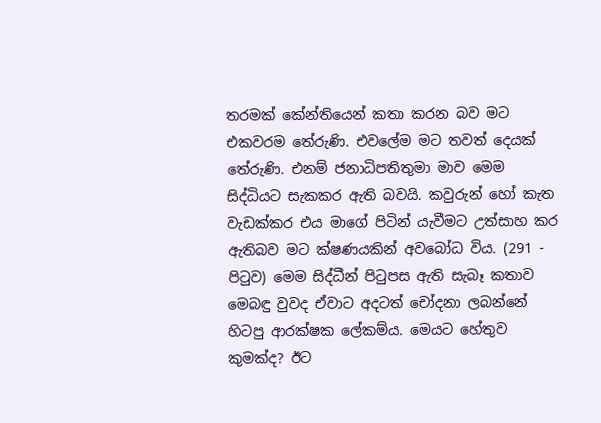තරමක් කේන්තියෙන් කතා කරන බව මට එකවරම තේරුණි. එවලේම මට තවත් දෙයක් තේරුණි. එනම් ජනාධිපතිතුමා මාව මෙම සිද්ධියට සැකකර ඇති බවයි. කවුරුන් හෝ කැත වැඩක්කර එය මාගේ පිටින් යැවීමට උත්සාහ කර ඇතිබව මට ක්ෂණයකින් අවබෝධ විය. (291 - පිටුව) මෙම සිද්ධීන් පිටුපස ඇති සැබෑ කතාව මෙබඳු වුවද ඒවාට අදටත් චෝදනා ලබන්නේ හිටපු ආරක්ෂක ලේකම්ය. මෙයට හේතුව කුමක්ද? ඊට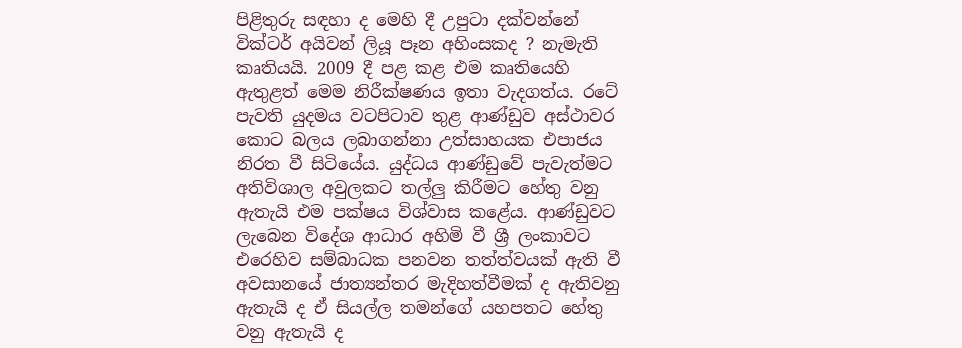පිළිතුරු සඳහා ද මෙහි දී උපුටා දක්වන්නේ වික්ටර් අයිවන් ලියූ පෑන අහිංසකද ? නැමැති කෘතියයි. 2009 දී පළ කළ එම කෘතියෙහි ඇතුළත් මෙම නිරීක්ෂණය ඉතා වැදගත්ය. රටේ පැවති යුදමය වටපිටාව තුළ ආණ්ඩුව අස්ථාවර කොට බලය ලබාගන්නා උත්සාහයක එපාජය නිරත වී සිටියේය. යුද්ධය ආණ්ඩුවේ පැවැත්මට අතිවිශාල අවුලකට තල්ලු කිරීමට හේතු වනු ඇතැයි එම පක්ෂය විශ්වාස කළේය. ආණ්ඩුවට ලැබෙන විදේශ ආධාර අහිමි වී ශ්‍රී ලංකාවට එරෙහිව සම්බාධක පනවන තත්ත්වයක් ඇති වී අවසානයේ ජාත්‍යන්තර මැදිහත්වීමක් ද ඇතිවනු ඇතැයි ද ඒ සියල්ල තමන්ගේ යහපතට හේතු වනු ඇතැයි ද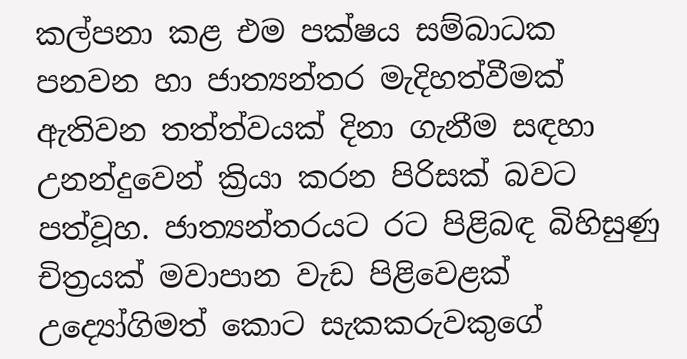කල්පනා කළ එම පක්ෂය සම්බාධක පනවන හා ජාත්‍යන්තර මැදිහත්වීමක් ඇතිවන තත්ත්වයක් දිනා ගැනීම සඳහා උනන්දුවෙන් ක්‍රියා කරන පිරිසක් බවට පත්වූහ. ජාත්‍යන්තරයට රට පිළිබඳ බිහිසුණු චිත්‍රයක් මවාපාන වැඩ පිළිවෙළක් උද්‍යෝගිමත් කොට සැකකරුවකුගේ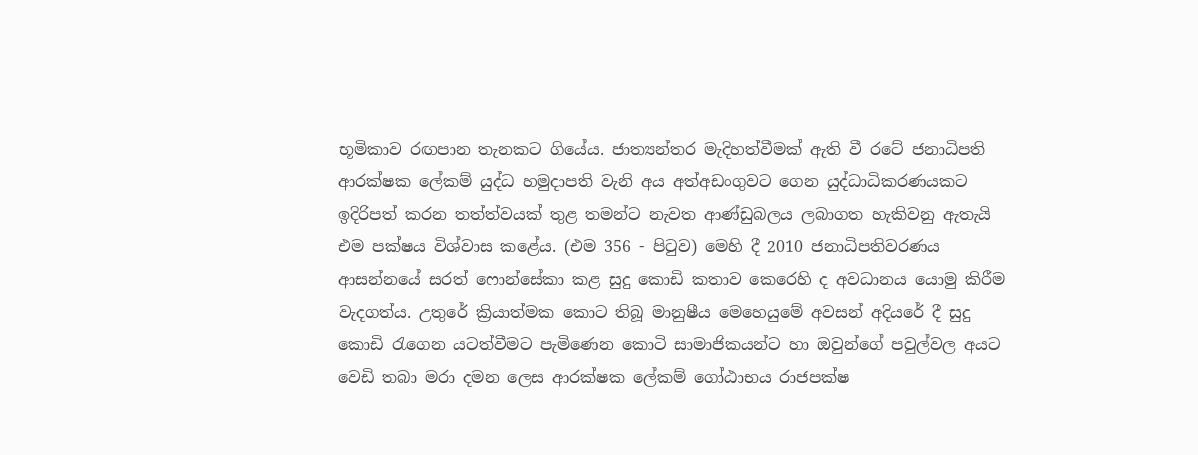භූමිකාව රඟපාන තැනකට ගියේය. ජාත්‍යන්තර මැදිහත්වීමක් ඇති වී රටේ ජනාධිපති ආරක්ෂක ලේකම් යුද්ධ හමුදාපති වැනි අය අත්අඩංගුවට ගෙන යුද්ධාධිකරණයකට ඉදිරිපත් කරන තත්ත්වයක් තුළ තමන්ට නැවත ආණ්ඩුබලය ලබාගත හැකිවනු ඇතැයි එම පක්ෂය විශ්වාස කළේය. (එම 356 - පිටුව) මෙහි දී 2010 ජනාධිපතිවරණය ආසන්නයේ සරත් ෆොන්සේකා කළ සුදු කොඩි කතාව කෙරෙහි ද අවධානය යොමු කිරීම වැදගත්ය. උතුරේ ක්‍රියාත්මක කොට තිබූ මානුෂීය මෙහෙයුමේ අවසන් අදියරේ දී සුදු කොඩි රැගෙන යටත්වීමට පැමිණෙන කොටි සාමාජිකයන්ට හා ඔවුන්ගේ පවුල්වල අයට වෙඩි තබා මරා දමන ලෙස ආරක්ෂක ලේකම් ගෝඨාභය රාජපක්ෂ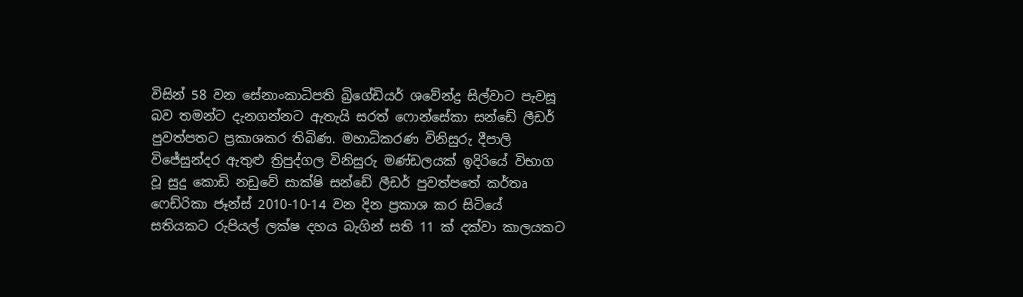විසින් 58 වන සේනාංකාධිපති බ්‍රිගේඩියර් ශවේන්ද්‍ර සිල්වාට පැවසූ බව තමන්ට දැනගන්නට ඇතැයි සරත් ෆොන්සේකා සන්ඩේ ලීඩර් පුවත්පතට ප්‍රකාශකර තිබිණ. මහාධිකරණ විනිසුරු දීපාලි විජේසුන්දර ඇතුළු ත්‍රිපුද්ගල විනිසුරු මණ්ඩලයක් ඉදිරියේ විභාග වූ සුදු කොඩි නඩුවේ සාක්ෂි සන්ඩේ ලීඩර් පුවත්පතේ කර්තෘ ෆෙඩ්රිකා ජෑන්ස් 2010-10-14 වන දින ප්‍රකාශ කර සිටියේ සතියකට රුපියල් ලක්ෂ දහය බැගින් සති 11 ක් දක්වා කාලයකට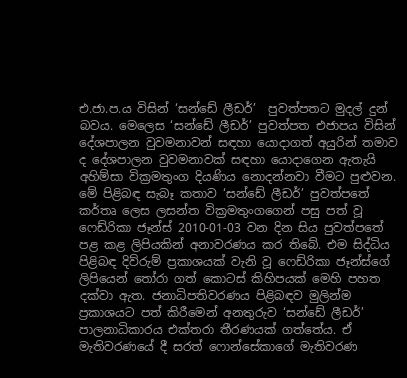එ.ජා.ප.ය විසින් ‘සන්ඩේ ලීඩර්’  පුවත්පතට මුදල් දුන් බවය. මෙලෙස ‘සන්ඩේ ලීඩර්’ පුවත්පත එජාපය විසින් දේශපාලන වුවමනාවන් සඳහා යොදාගත් අයුරින් තමාව ද දේශපාලන වුවමනාවක් සඳහා යොදාගෙන ඇතැයි අහිම්සා වික්‍රමතුංග දියණිය නොදන්නවා වීමට පුළුවන. මේ පිළිබඳ සැබෑ කතාව ‘සන්ඩේ ලීඩර්’ පුවත්පතේ කර්තෘ ලෙස ලසන්ත වික්‍රමතුංගගෙන් පසු පත් වූ ෆෙඩ්රිකා ජෑන්ස් 2010-01-03 වන දින සිය පුවත්පතේ පළ කළ ලිපියකින් අනාවරණය කර තිබේ. එම සිද්ධිය පිළිබඳ දිව්රුම් ප්‍රකාශයක් වැනි වූ ෆෙඩ්රිකා ජෑන්ස්ගේ ලිපියෙන් තෝරා ගත් කොටස් කිහිපයක් මෙහි පහත දක්වා ඇත. ජනාධිපතිවරණය පිළිබඳව මුලින්ම ප්‍රකාශයට පත් කිරීමෙන් අනතුරුව ‘සන්ඩේ ලීඩර්’ පාලනාධිකාරය එක්තරා තීරණයක් ගත්තේය. ඒ මැතිවරණයේ දී සරත් ෆොන්සේකාගේ මැතිවරණ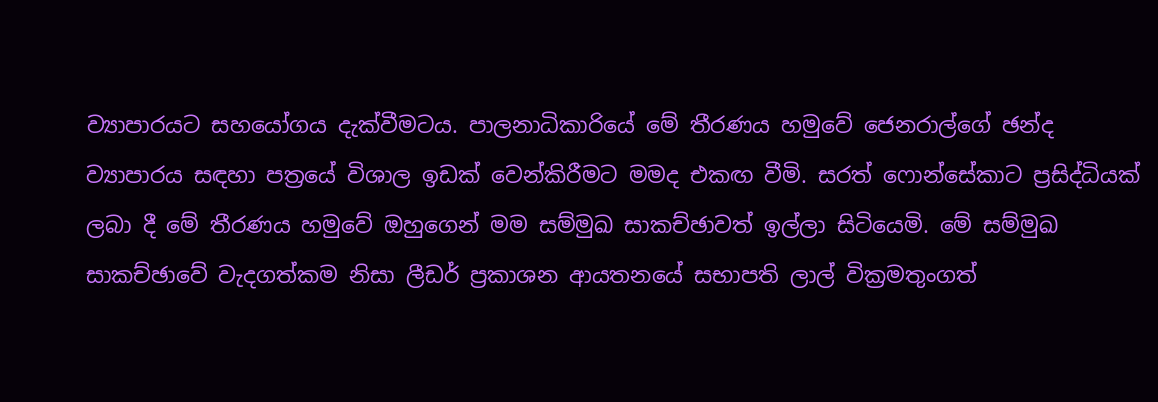ව්‍යාපාරයට සහයෝගය දැක්වීමටය. පාලනාධිකාරියේ මේ තීරණය හමුවේ ජෙනරාල්ගේ ඡන්ද ව්‍යාපාරය සඳහා පත්‍රයේ විශාල ඉඩක් වෙන්කිරීමට මමද එකඟ වීමි. සරත් ෆොන්සේකාට ප්‍රසිද්ධියක් ලබා දී මේ තීරණය හමුවේ ඔහුගෙන් මම සම්මුඛ සාකච්ඡාවත් ඉල්ලා සිටියෙමි. මේ සම්මුඛ සාකච්ඡාවේ වැදගත්කම නිසා ලීඩර් ප්‍රකාශන ආයතනයේ සභාපති ලාල් වික්‍රමතුංගත්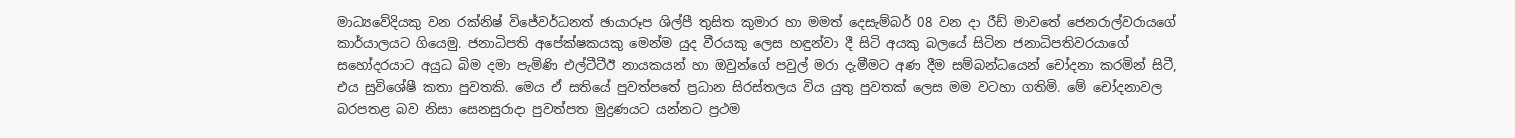මාධ්‍යවේදියකු වන රක්නිෂ් විජේවර්ධනත් ඡායාරූප ශිල්පී තුසිත කුමාර හා මමත් දෙසැම්බර් 08 වන දා රීඩ් මාවතේ ජෙනරාල්වරායගේ කාර්යාලයට ගියෙමු. ජනාධිපති අපේක්ෂකයකු මෙන්ම යුද වීරයකු ලෙස හඳුන්වා දී සිටි අයකු බලයේ සිටින ජනාධිපතිවරයාගේ සහෝදරයාට අයුධ බිම දමා පැමිණි එල්ටීටීඊ නායකයන් හා ඔවුන්ගේ පවුල් මරා දැමීමට අණ දීම සම්බන්ධයෙන් චෝදනා කරමින් සිටී, එය සුවිශේෂී කතා පුවතකි. මෙය ඒ සතියේ පුවත්පතේ ප්‍රධාන සිරස්තලය විය යුතු පුවතක් ලෙස මම වටහා ගතිමි. මේ චෝදනාවල බරපතළ බව නිසා සෙනසුරාදා පුවත්පත මුද්‍රණයට යන්නට ප්‍රථම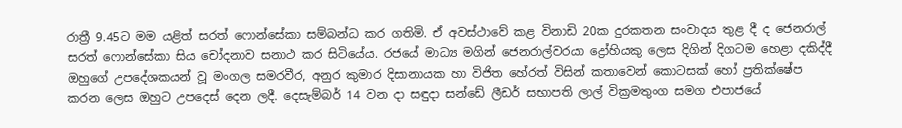රාත්‍රී 9.45ට මම යළිත් සරත් ෆොන්සේකා සම්බන්ධ කර ගතිමි. ඒ අවස්ථාවේ කළ විනාඩි 20ක දුරකතන සංවාදය තුළ දී ද ජෙනරාල් සරත් ෆොන්සේකා සිය චෝදනාව සනාථ කර සිටියේය. රජයේ මාධ්‍ය මගින් ජෙනරාල්වරයා ද්‍රෝහියකු ලෙස දිගින් දිගටම හෙළා දකිද්දී ඔහුගේ උපදේශකයන් වූ මංගල සමරවීර, අනුර කුමාර දිසානායක හා විජිත හේරත් විසින් කතාවෙන් කොටසක් හෝ ප්‍රතික්ෂේප කරන ලෙස ඔහුට උපදෙස් දෙන ලදී. දෙසැම්බර් 14 වන දා සඳුදා සන්ඩේ ලීඩර් සභාපති ලාල් වික්‍රමතුංග සමග එපාජයේ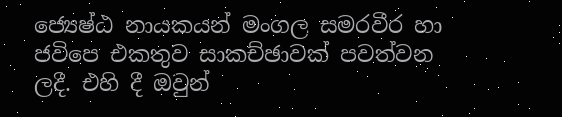ජ්‍යෙෂ්ඨ නායකයන් මංගල සමරවීර හා ජවිපෙ එකතුව සාකච්ඡාවක් පවත්වන ලදී. එහි දී ඔවුන්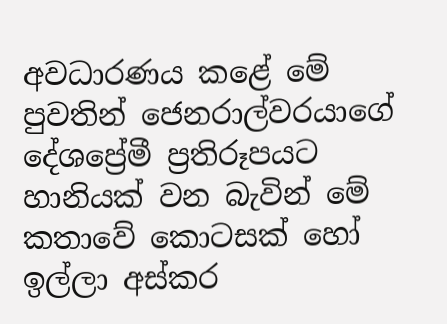අවධාරණය කළේ මේ පුවතින් ජෙනරාල්වරයාගේ දේශප්‍රේමී ප්‍රතිරූපයට හානියක් වන බැවින් මේ කතාවේ කොටසක් හෝ ඉල්ලා අස්කර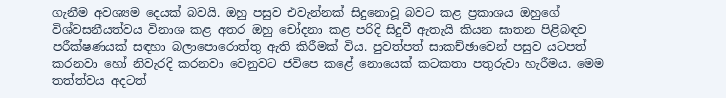ගැනීම අවශ්‍යම දෙයක් බවයි. ඔහු පසුව එවැන්නක් සිදුනොවූ බවට කළ ප්‍රකාශය ඔහුගේ විශ්වසනීයත්වය විනාශ කළ අතර ඔහු චෝදනා කළ පරිදි සිදුවී ඇතැයි කියන ඝාතන පිළිබඳව පරීක්ෂණයක් සඳහා බලාපොරොත්තු ඇති කිරීමක් විය. පුවත්පත් සාකච්ඡාවෙන් පසුව යටපත් කරනවා හෝ නිවැරදි කරනවා වෙනුවට ජවිපෙ කළේ නොයෙක් කටකතා පතුරුවා හැරීමය. මෙම තත්ත්වය අදටත්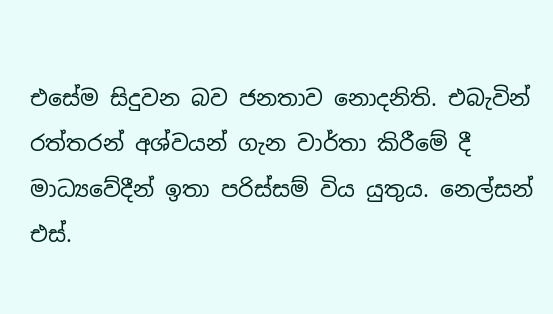එසේම සිදුවන බව ජනතාව නොදනිති. එබැවින් රත්තරන් අශ්වයන් ගැන වාර්තා කිරී‍මේ දී මාධ්‍යවේදීන් ඉතා පරිස්සම් විය යුතුය. නෙල්සන් එස්.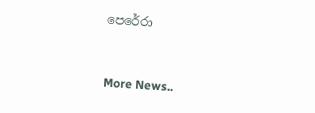පෙරේරා


More News..